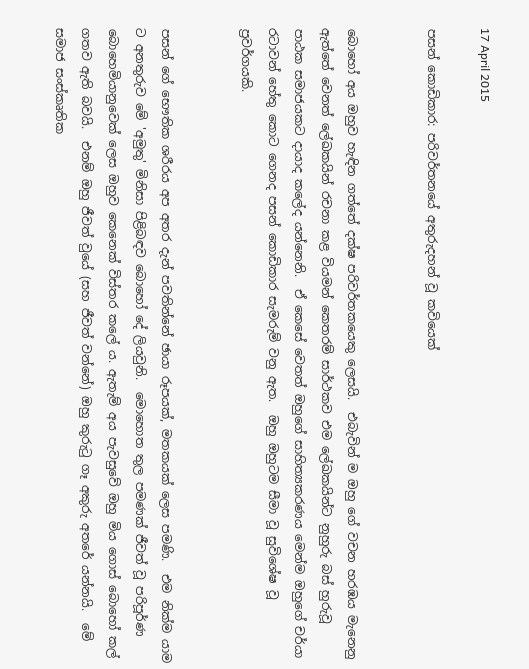17 April 2015

පසන් කොඩිකාර: පරිවර්තනයේ අතුරුදහන් වූ කවියෙක්


බොහෝ අය ඔහුව හැඳින ගත්තේ දක්ෂ පරිවර්තකයෙකු ලෙසයි.  එබැවින් ම ඔහු ගේ වචන හරඹය මැනෙනු ඇත්තේ වෙනත් ලේඛකයින් රචනා කළ වියමන් කෙතරම් සාර්ථකව එම ලේඛකයින්ට නුහුරු බස් හුරුවූ පාඨක සමාජයකට දායාද කලේද යන්නෙනි.  ඒ කෙසේ වෙතත් ඔහුගේ සාහිත්‍යකරණය මෙන්ම ඔහුගේ චර්යා රටාවන් හේතු කොට ගෙනද පසන් කොඩිකාර සැමරුම් වනු ඇත.  ඔහු ඔහුටම සීමා වූ සුවිශේෂ වූ ප්‍රවර්ගයකි.


පසන් ගේ භෞතික ශරීරය අප අතර දැන් පවතින්නේ ඡායා රූපයක්, මතකයක් ලෙස පමණි.  එම නික්ම යාම ට අනතුරුව මේ 'අමුතු' මිනිසා පිළිබඳව බොහෝ දේ ලියවුනි.  මොහොත තුල පමණක් ජීවත් වූ පරිපූර්ණ බොහෙමියානුවෙක් ලෙස ඔහුව කෙනෙක් විස්තර කලේ ය. ඇතැම් අය පැවසුවේ ඔහු මිය ගොස් බොහෝ කල් ගතව ඇති බවයි.  එනම් ඔහු ජීවත් වුයේ (සහ ජීවත් වන්නේ) ඔහු කුරුටු ගෑ අකුරු අතරේ යන්නයි.  මේ සමාජ සංස්කෘතික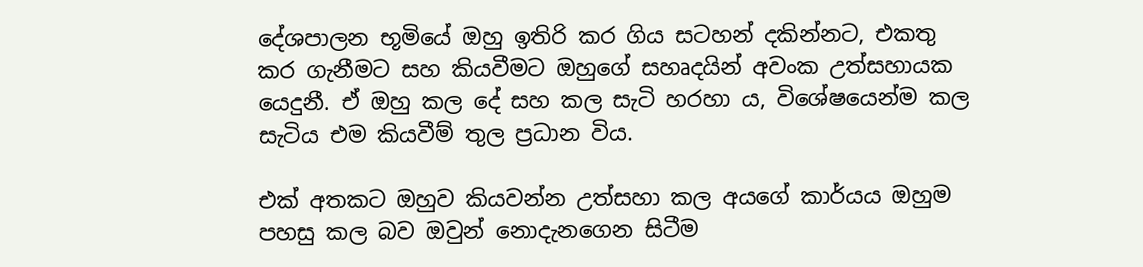දේශපාලන භූමියේ ඔහු ඉතිරි කර ගිය සටහන් දකින්නට, එකතු කර ගැනීමට සහ කියවීමට ඔහුගේ සහෘදයින් අවංක උත්සහායක යෙදුනී. ඒ ඔහු කල දේ සහ කල සැටි හරහා ය, විශේෂයෙන්ම කල සැටිය එම කියවීම් තුල ප්‍රධාන විය.

එක් අතකට ඔහුව කියවන්න උත්සහා කල අයගේ කාර්යය ඔහුම පහසු කල බව ඔවුන් නොදැනගෙන සිටීම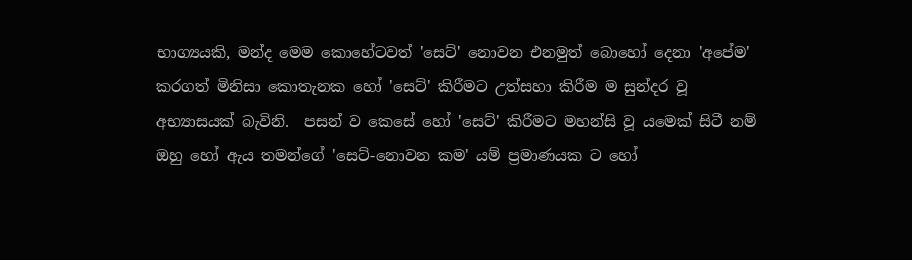භාග්‍යයකි, මන්ද මෙම කොහේටවත් 'සෙට්' නොවන එනමුත් බොහෝ දෙනා 'අපේම' කරගත් මිනිසා කොතැනක හෝ 'සෙට්' කිරීමට උත්සහා කිරීම ම සුන්දර වූ අභ්‍යාසයක් බැවිනි.  පසන් ව කෙසේ හෝ 'සෙට්' කිරීමට මහන්සි වූ යමෙක් සිටී නම් ඔහු හෝ ඇය තමන්ගේ 'සෙට්-නොවන කම' යම් ප්‍රමාණයක ට හෝ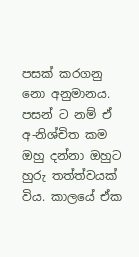පසක් කරගනු නො අනුමානය. පසන් ට නම් ඒ අ-නිශ්චිත කම ඔහු දන්නා ඔහුට හුරු තත්ත්වයක් විය. කාලයේ ඒක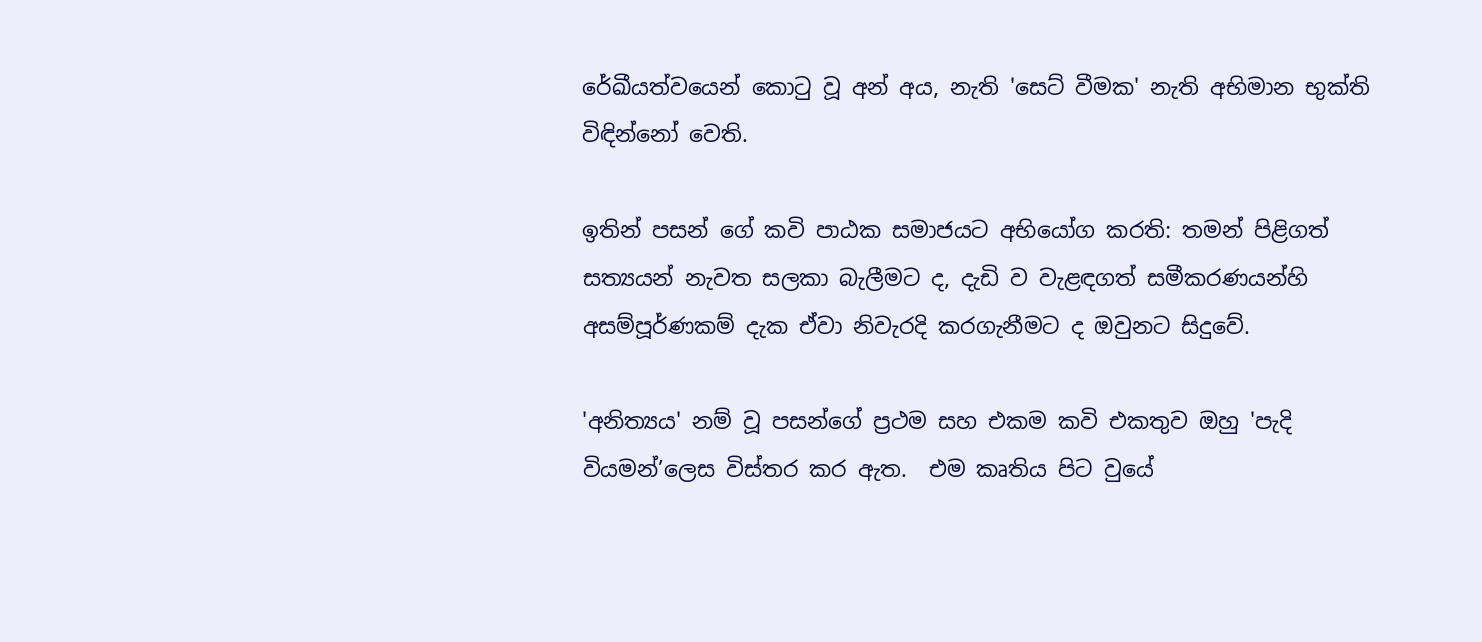රේඛීයත්වයෙන් කොටු වූ අන් අය, නැති 'සෙට් වීමක' නැති අභිමාන භුක්ති විඳින්නෝ වෙති.

ඉතින් පසන් ගේ කවි පාඨක සමාජයට අභියෝග කරති: තමන් පිළිගත් සත්‍යයන් නැවත සලකා බැලීමට ද, දැඩි ව වැළඳගත් සමීකරණයන්හි අසම්පූර්ණකම් දැක ඒවා නිවැරදි කරගැනීමට ද ඔවුනට සිදුවේ.

'අනිත්‍යය' නම් වූ පසන්ගේ ප්‍රථම සහ එකම කවි එකතුව ඔහු 'පැදි වියමන්’ලෙස විස්තර කර ඇත.  එම කෘතිය පිට වුයේ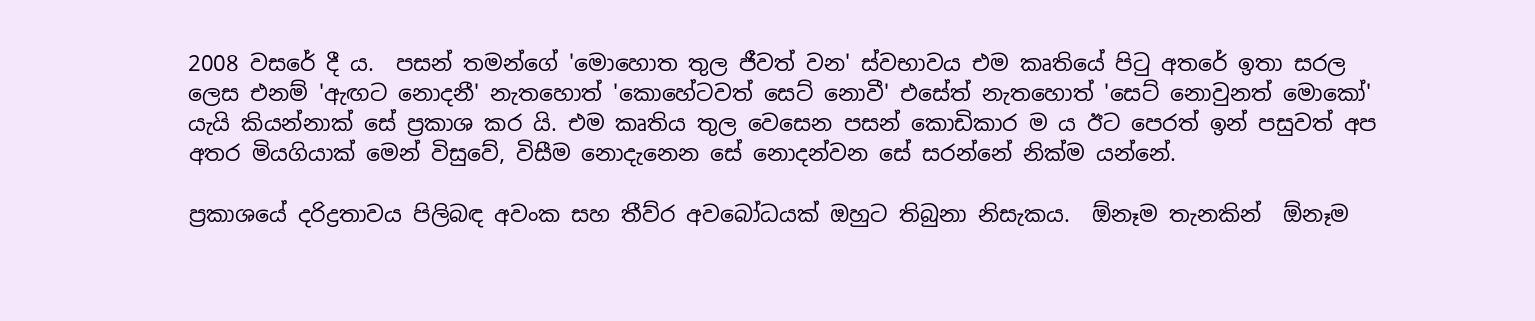2008 වසරේ දී ය.  පසන් තමන්ගේ 'මොහොත තුල ජීවත් වන' ස්වභාවය එම කෘතියේ පිටු අතරේ ඉතා සරල ලෙස එනම් 'ඇඟට නොදනී' නැතහොත් 'කොහේටවත් සෙට් නොවී' එසේත් නැතහොත් 'සෙට් නොවුනත් මොකෝ' යැයි කියන්නාක් සේ ප්‍රකාශ කර යි. එම කෘතිය තුල වෙසෙන පසන් කොඩිකාර ම ය ඊට පෙරත් ඉන් පසුවත් අප අතර මියගියාක් මෙන් විසුවේ, විසීම නොදැනෙන සේ නොදන්වන සේ සරන්නේ නික්ම යන්නේ.

ප්‍රකාශයේ දරිද්‍රතාවය පිලිබඳ අවංක සහ තීව්ර අවබෝධයක් ඔහුට තිබුනා නිසැකය.  ඕනෑම තැනකින්  ඕනෑම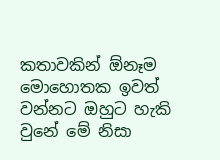කතාවකින් ඕනෑම මොහොතක ඉවත් වන්නට ඔහුට හැකි වුනේ මේ නිසා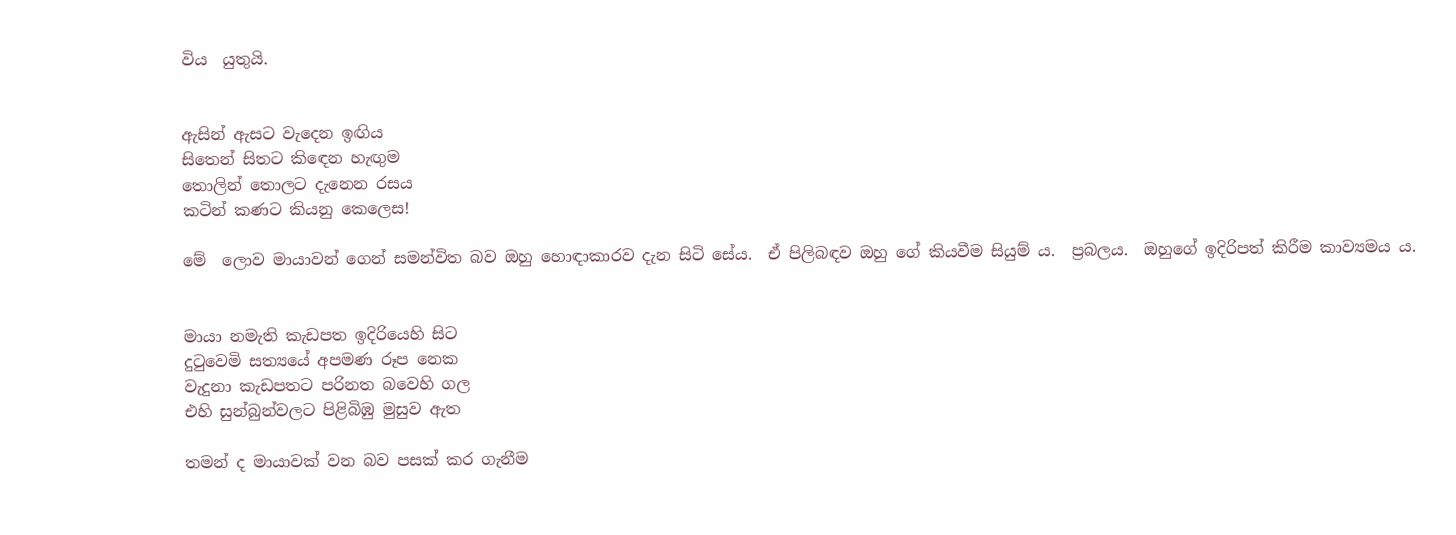විය  යුතුයි.


ඇසින් ඇසට වැදෙන ඉඟිය
සිතෙන් සිතට කිඳෙන හැඟුම
තොලින් තොලට දැනෙන රසය
කටින් කණට කියනු කෙලෙස!

මේ  ලොව මායාවන් ගෙන් සමන්විත බව ඔහු හොඳාකාරව දැන සිටි සේය.  ඒ පිලිබඳව ඔහු ගේ කියවීම සියුම් ය.  ප්‍රබලය.  ඔහුගේ ඉදිරිපත් කිරීම කාව්‍යමය ය.


මායා නමැති කැඩපත ඉදිරියෙහි සිට
දුටුවෙමි සත්‍යයේ අපමණ රූප නෙක
වැදුනා කැඩපතට පරිනත බවෙහි ගල
එහි සුන්බුන්වලට පිළිබිඹු මුසුව ඇත

තමන් ද මායාවක් වන බව පසක් කර ගැනීම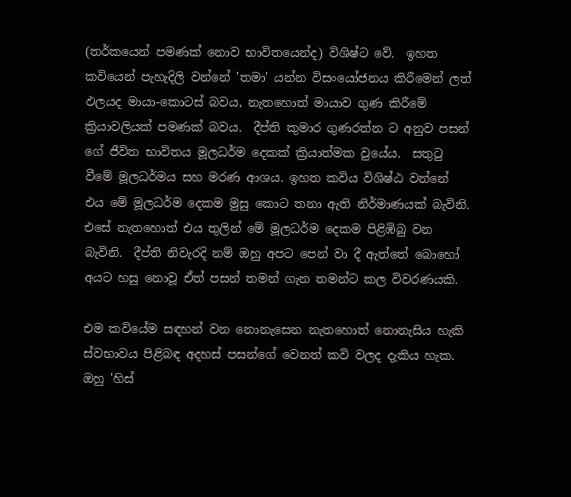(තර්කයෙන් පමණක් නොව භාවිතයෙන්ද) විශිෂ්ට වේ.  ඉහත කවියෙන් පැහැදිලි වන්නේ 'තමා' යන්න විසංයෝජනය කිරීමෙන් ලත් ඵලයද මායා-කොටස් බවය, නැතහොත් මායාව ගුණ කිරීමේ ක්‍රියාවලියක් පමණක් බවය.  දීප්ති කුමාර ගුණරත්න ට අනුව පසන් ගේ ජීවිත භාවිතය මූලධර්ම දෙකක් ක්‍රියාත්මක වුයේය.  සතුටු වීමේ මූලධර්මය සහ මරණ ආශය. ඉහත කවිය විශිෂ්ඨ වන්නේ එය මේ මූලධර්ම දෙකම මුසු කොට තනා ඇති නිර්මාණයක් බැවිනි.  එසේ නැතහොත් එය තුලින් මේ මූලධර්ම දෙකම පිළිඹිබු වන බැවිනි.  දීප්ති නිවැරදි නම් ඔහු අපට පෙන් වා දී ඇත්තේ බොහෝ අයට හසු නොවූ ඒත් පසන් තමන් ගැන තමන්ට කල විවරණයකි.

එම කවියේම සඳහන් වන නොනැසෙන නැතහොත් නොනැසිය හැකි ස්වභාවය පිළිබඳ අදහස් පසන්ගේ වෙනත් කවි වලද දැකිය හැක.  ඔහු 'හිස්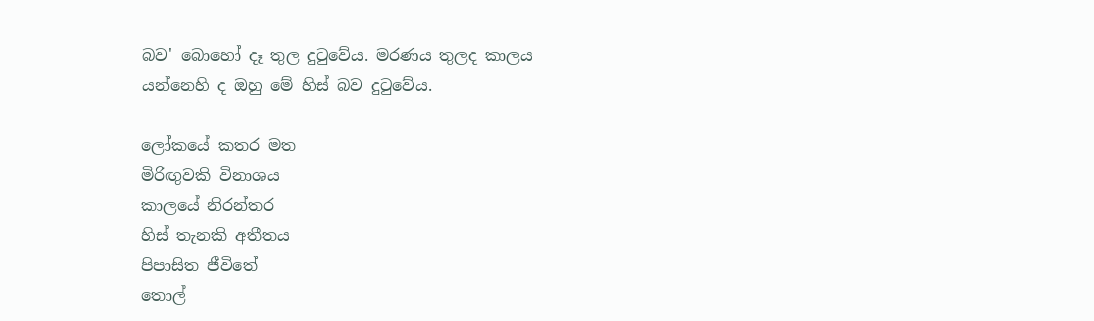බව' බොහෝ දෑ තුල දුටුවේය. මරණය තුලද කාලය යන්නෙහි ද ඔහු මේ හිස් බව දුටුවේය.

ලෝකයේ කතර මත
මිරිඟුවකි විනාශය
කාලයේ නිරන්තර
හිස් තැනකි අතීතය
පිපාසිත ජීවිතේ
තොල්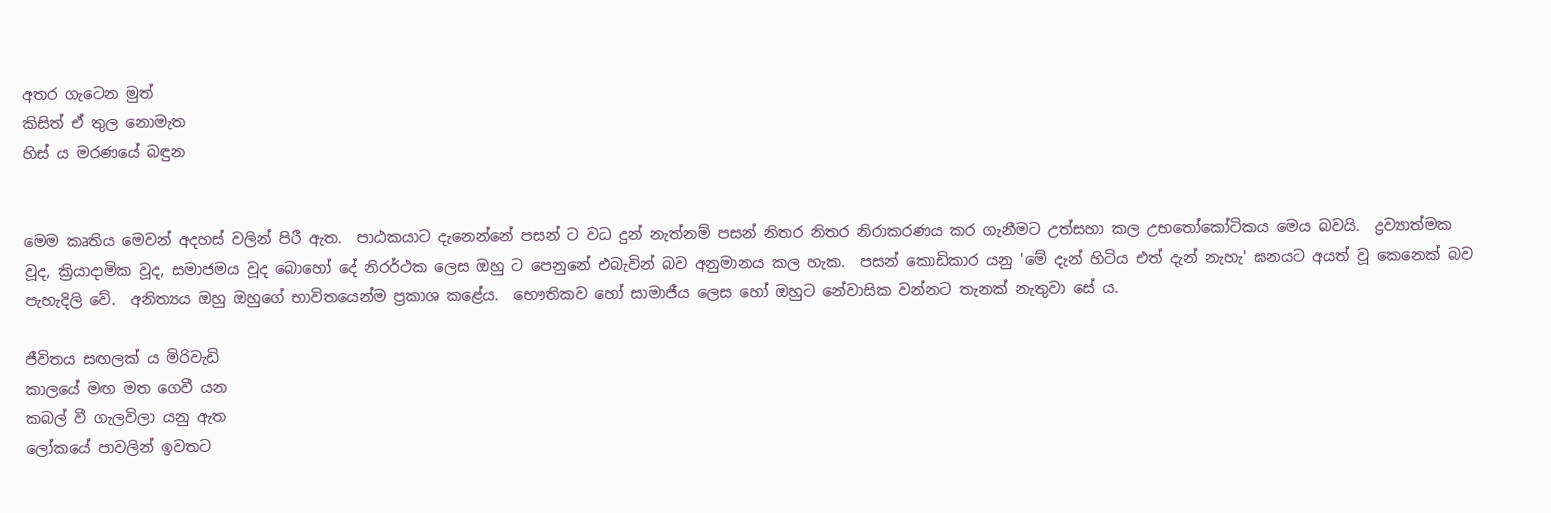අතර ගැටෙන මුත්
කිසිත් ඒ තුල නොමැත
හිස් ය මරණයේ බඳුන


මෙම කෘතිය මෙවන් අදහස් වලින් පිරී ඇත.  පාඨකයාට දැනෙන්නේ පසන් ට වධ දුන් නැත්නම් පසන් නිතර නිතර නිරාකරණය කර ගැනීමට උත්සහා කල උභතෝකෝටිකය මෙය බවයි.  ද්‍රව්‍යාත්මක වූද, ක්‍රියාදාමික වූද, සමාජමය වූද බොහෝ දේ නිරර්ථක ලෙස ඔහු ට පෙනුනේ එබැවින් බව අනුමානය කල හැක.  පසන් කොඩිකාර යනු 'මේ දැන් හිටිය එත් දැන් නැහැ' ඝනයට අයත් වූ කෙනෙක් බව පැහැදිලි වේ.  අනිත්‍යය ඔහු ඔහුගේ භාවිතයෙන්ම ප්‍රකාශ කළේය.  භෞතිකව හෝ සාමාජීය ලෙස හෝ ඔහුට නේවාසික වන්නට තැනක් නැතුවා සේ ය.

ජීවිතය සඟලක් ය මිරිවැඩි
කාලයේ මඟ මත ගෙවී යන
කබල් වී ගැලවිලා යනු ඇත
ලෝකයේ පාවලින් ඉවතට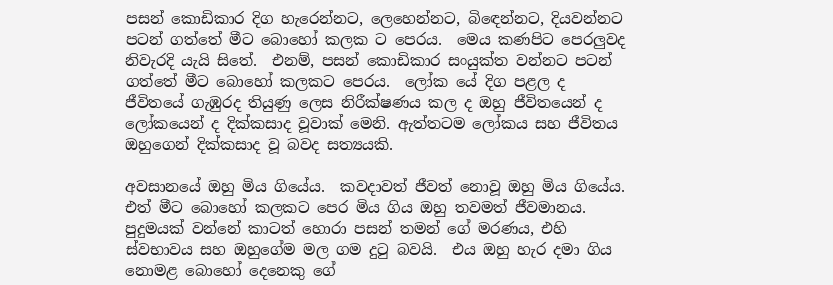පසන් කොඩිකාර දිග හැරෙන්නට, ලෙහෙන්නට, බිඳෙන්නට, දියවන්නට පටන් ගත්තේ මීට බොහෝ කලක ට පෙරය.  මෙය කණපිට පෙරලුවද නිවැරදි යැයි සිතේ.  එනම්, පසන් කොඩිකාර සංයුක්ත වන්නට පටන් ගත්තේ මීට බොහෝ කලකට පෙරය.  ලෝක යේ දිග පළල ද ජීවිතයේ ගැඹුරද තියුණු ලෙස නිරීක්ෂණය කල ද ඔහු ජීවිතයෙන් ද ලෝකයෙන් ද දික්කසාද වූවාක් මෙනි. ඇත්තටම ලෝකය සහ ජීවිතය ඔහුගෙන් දික්කසාද වූ බවද සත්‍යයකි.

අවසානයේ ඔහු මිය ගියේය.  කවදාවත් ජීවත් නොවූ ඔහු මිය ගියේය.  එත් මීට බොහෝ කලකට පෙර මිය ගිය ඔහු තවමත් ජීවමානය.  පුදුමයක් වන්නේ කාටත් හොරා පසන් තමන් ගේ මරණය, එහි ස්වභාවය සහ ඔහුගේම මල ගම දුටු බවයි.  එය ඔහු හැර දමා ගිය නොමළ බොහෝ දෙනෙකු ගේ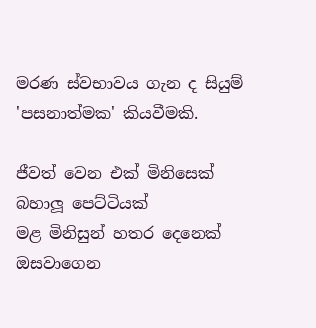මරණ ස්වභාවය ගැන ද සියුම් 'පසනාත්මක' කියවීමකි.

ජීවත් වෙන එක් මිනිසෙක්
බහාලූ පෙට්ටියක්
මළ මිනිසුන් හතර දෙනෙක්
ඔසවාගෙන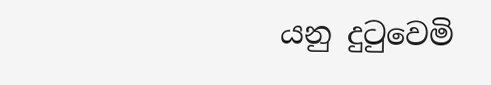යනු දුටුවෙමි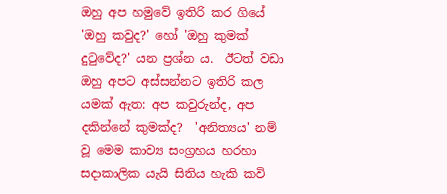ඔහු අප හමුවේ ඉතිරි කර ගියේ 'ඔහු කවුද?' හෝ 'ඔහු කුමක් දුටුවේද?' යන ප්‍රශ්න ය.  ඊටත් වඩා ඔහු අපට අස්සන්නට ඉතිරි කල යමක් ඇත: අප කවුරුන්ද, අප දකින්නේ කුමක්ද?  'අනිත්‍යය' නම් වූ මෙම කාව්‍ය සංග්‍රහය හරහා සදාකාලික යැයි සිතිය හැකි කවි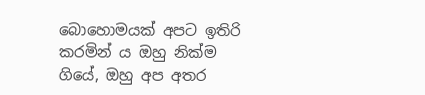බොහොමයක් අපට ඉතිරි කරමින් ය ඔහු නික්ම ගියේ, ඔහු අප අතර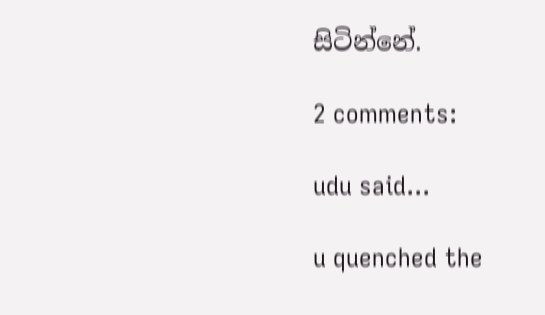සිටින්නේ.

2 comments:

udu said...

u quenched the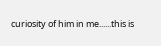curiosity of him in me......this is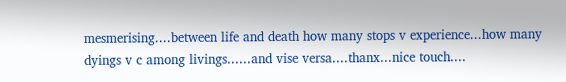mesmerising....between life and death how many stops v experience...how many dyings v c among livings......and vise versa....thanx...nice touch....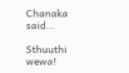Chanaka said...

Sthuuthi wewa!